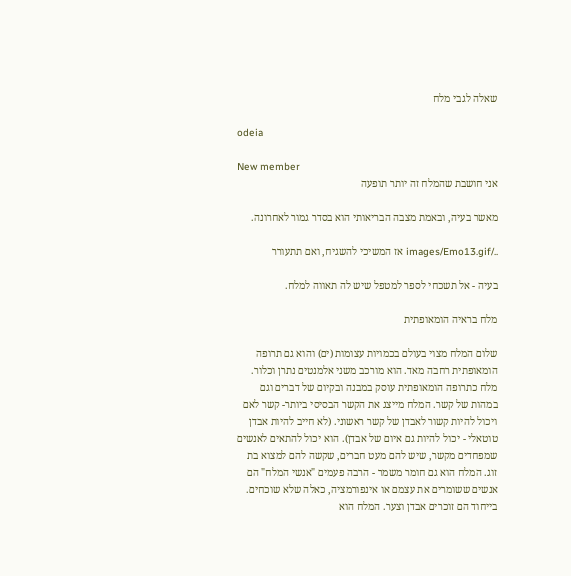שאלה לגבי מלח

odeia

New member
אני חושבת שהמלח זה יותר תופעה

מאשר בעיה, ובאמת מצבה הבריאותי הוא בסדר גמור לאחרונה.

../images/Emo13.gif אז המשיכי להשגיח, ואם תתעורר

בעיה - אל תשכחי לספר למטפל שיש לה תאווה למלח.

מלח בראיה הומאופתית

שלום המלח מצוי בעולם בכמויות עצומות (ים) והוא גם תרופה הומאופתית רחבה מאד. הוא מורכב משני אלמנטים נתרן וכלור. מלח כתרופה הומאופתית עוסק במבנה ובקיום של דברים וגם במהות של קשר. המלח מייצג את הקשר הבסיסי ביותר- קשר לאם ויכול להיות קשור לאבדן של קשר ראשוני. (לא חייב להיות אבדן טוטאלי - יכול להיות גם איום של אבדן). הוא יכול להתאים לאנשים שמפחדים מקשר, שיש להם מעט חברים, שקשה להם למצוא בת זוג. המלח הוא גם חומר משמר - הרבה פעמים "אנשי המלח" הם אנשים ששומרים את עצמם או אינפורמציה, כאלה שלא שוכחים. בייחוד הם זוכרים אבדן וצער. המלח הוא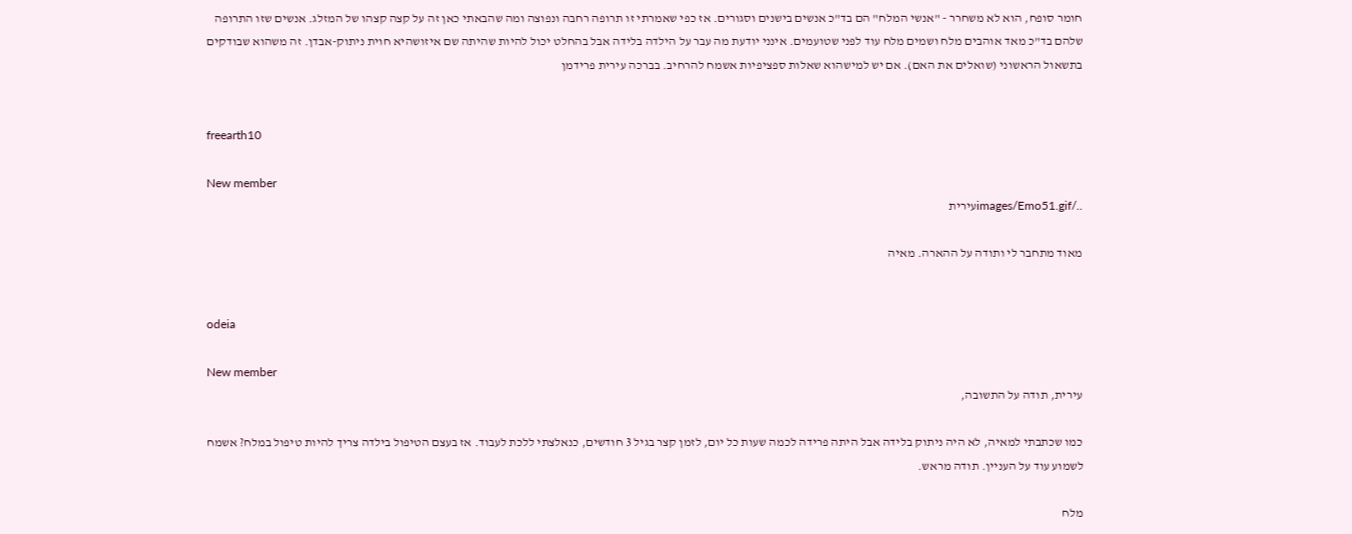חומר סופח, הוא לא משחרר - "אנשי המלח" הם בד"כ אנשים בישנים וסגורים. אז כפי שאמרתי זו תרופה רחבה ונפוצה ומה שהבאתי כאן זה על קצה קצהו של המזלג. אנשים שזו התרופה שלהם בד"כ מאד אוהבים מלח ושמים מלח עוד לפני שטועמים. אינני יודעת מה עבר על הילדה בלידה אבל בהחלט יכול להיות שהיתה שם איזושהיא חוית ניתוק-אבדן. זה משהוא שבודקים בתשאול הראשוני (שואלים את האם). אם יש למישהוא שאלות ספציפיות אשמח להרחיב. בברכה עירית פרידמן


freearth10

New member
../images/Emo51.gifעירית

מאוד מתחבר לי ותודה על ההארה. מאיה


odeia

New member
עירית, תודה על התשובה,

כמו שכתבתי למאיה, לא היה ניתוק בלידה אבל היתה פרידה לכמה שעות כל יום, לזמן קצר בגיל 3 חודשים, כנאלצתי ללכת לעבוד. אז בעצם הטיפול בילדה צריך להיות טיפול במלח? אשמח לשמוע עוד על העניין. תודה מראש.

מלח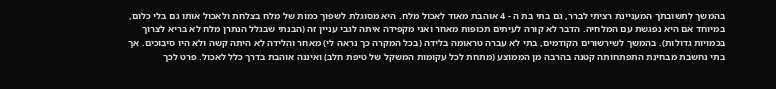בהמשך לתשובתך המעניינת רציתי לברר, גם בתי בת ה - 4 אוהבת מאוד לאכול מלח. היא מסוגלת לשפוך כמות של מלח בצלחת ולאכול אותו גם בלי כלום, במיוחד אם היא נפגשת עם המלחיה. הדבר לא קורה לעיתים תכופות מאחר ואני מקפידה איתה לגבי עניין זה (הבנתי שבגלל הנתרן מלח לא בריא לצרוך בכמויות גדולות). בהמשך לשירשורים הקודמים, בתי לא עברה טראומה בלידה (בכל המקרה כך נראה לי) מאחר והלידה לא היתה קשה ולא היו סיבוכים. אך בתי נחשבת מבחינת התפתחותה קטנה בהרבה מן הממוצע (מתחת לכל עקומות המשקל של טיפת חלב) ואיננה אוהבת בדרך כלל לאכול. פרט לכך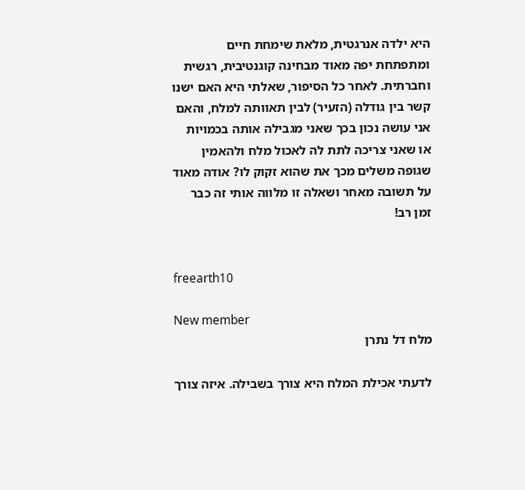היא ילדה אנרגטית, מלאת שימחת חיים ומתפתחת יפה מאוד מבחינה קוגנטיבית, רגשית וחברתית. לאחר כל הסיפור, שאלתי היא האם ישנו קשר בין גודלה (הזעיר) לבין תאוותה למלח, והאם אני עושה נכון בכך שאני מגבילה אותה בכמויות או שאני צריכה לתת לה לאכול מלח ולהאמין שגופה משלים מכך את שהוא זקוק לו? אודה מאוד על תשובה מאחר ושאלה זו מלווה אותי זה כבר זמן רב!


freearth10

New member
מלח דל נתרן

לדעתי אכילת המלח היא צורך בשבילה. איזה צורך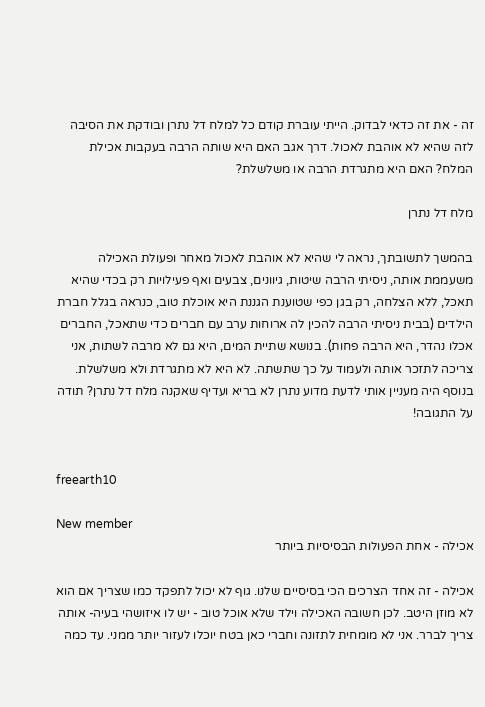זה - את זה כדאי לבדוק. הייתי עוברת קודם כל למלח דל נתרן ובודקת את הסיבה לזה שהיא לא אוהבת לאכול. דרך אגב האם היא שותה הרבה בעקבות אכילת המלח? האם היא מתגרדת הרבה או משלשלת?

מלח דל נתרן

בהמשך לתשובתך, נראה לי שהיא לא אוהבת לאכול מאחר ופעולת האכילה משעממת אותה, ניסיתי הרבה שיטות, גיוונים, צבעים ואף פעילויות רק בכדי שהיא תאכל, ללא הצלחה, רק בגן כפי שטוענת הגננת היא אוכלת טוב, כנראה בגלל חברת הילדים (בבית ניסיתי הרבה להכין לה ארוחות ערב עם חברים כדי שתאכל, החברים אכלו נהדר, היא הרבה פחות). בנושא שתיית המים, היא גם לא מרבה לשתות, אני צריכה לתזכר אותה ולעמוד על כך שתשתה. לא היא לא מתגרדת ולא משלשלת. בנוסף היה מעניין אותי לדעת מדוע נתרן לא בריא ועדיף שאקנה מלח דל נתרן? תודה על התגובה!


freearth10

New member
אכילה - אחת הפעולות הבסיסיות ביותר

אכילה - זה אחד הצרכים הכי בסיסיים שלנו. גוף לא יכול לתפקד כמו שצריך אם הוא לא מוזן היטב. לכן חשובה האכילה וילד שלא אוכל טוב - יש לו איזושהי בעיה- אותה צריך לברר. אני לא מומחית לתזונה וחברי כאן בטח יוכלו לעזור יותר ממני. עד כמה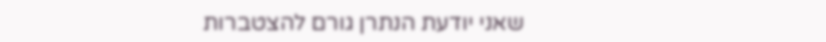שאני יודעת הנתרן גורם להצטברות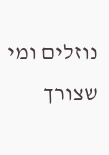נוזלים ומי שצורך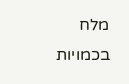מלח בכמויות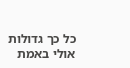כל כך גדולות אולי באמת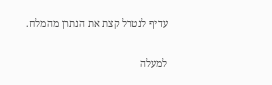עדיף לנטרל קצת את הנתרן מהמלח.

למעלה